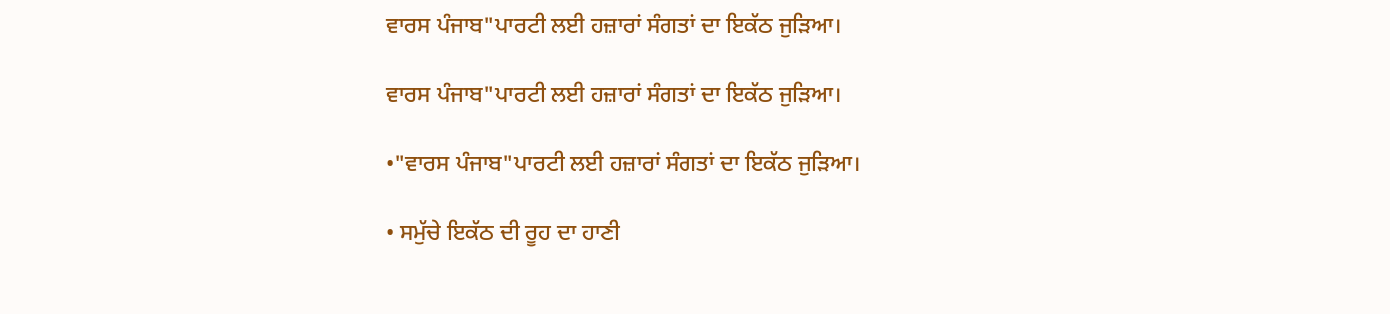ਵਾਰਸ ਪੰਜਾਬ"ਪਾਰਟੀ ਲਈ ਹਜ਼ਾਰਾਂ ਸੰਗਤਾਂ ਦਾ ਇਕੱਠ ਜੁੜਿਆ।

ਵਾਰਸ ਪੰਜਾਬ"ਪਾਰਟੀ ਲਈ ਹਜ਼ਾਰਾਂ ਸੰਗਤਾਂ ਦਾ ਇਕੱਠ ਜੁੜਿਆ।

•"ਵਾਰਸ ਪੰਜਾਬ"ਪਾਰਟੀ ਲਈ ਹਜ਼ਾਰਾਂ ਸੰਗਤਾਂ ਦਾ ਇਕੱਠ ਜੁੜਿਆ।

• ਸਮੁੱਚੇ ਇਕੱਠ ਦੀ ਰੂਹ ਦਾ ਹਾਣੀ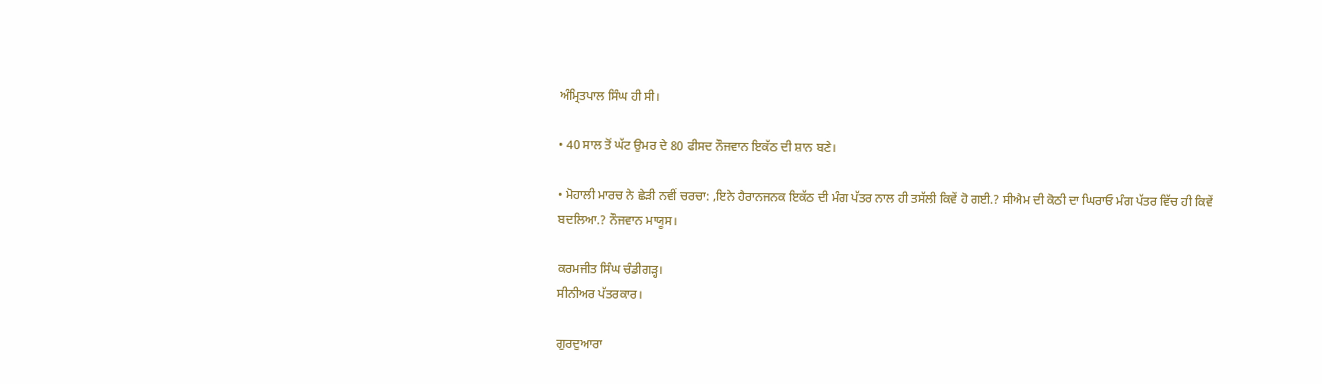ਅੰਮ੍ਰਿਤਪਾਲ ਸਿੰਘ ਹੀ ਸੀ।

• 40 ਸਾਲ ਤੋਂ ਘੱਟ ਉਮਰ ਦੇ 80 ਫੀਸਦ ਨੌਜਵਾਨ ਇਕੱਠ ਦੀ ਸ਼ਾਨ ਬਣੇ।

• ਮੋਹਾਲੀ ਮਾਰਚ ਨੇ ਛੇੜੀ ਨਵੀਂ ਚਰਚਾ: ,ਇਨੇ ਹੈਰਾਨਜਨਕ ਇਕੱਠ ਦੀ ਮੰਗ ਪੱਤਰ ਨਾਲ ਹੀ ਤਸੱਲੀ ਕਿਵੇਂ ਹੋ ਗਈ.? ਸੀਐਮ ਦੀ ਕੋਠੀ ਦਾ ਘਿਰਾਓ ਮੰਗ ਪੱਤਰ ਵਿੱਚ ਹੀ ਕਿਵੇਂ ਬਦਲਿਆ.? ਨੌਜਵਾਨ ਮਾਯੂਸ।

ਕਰਮਜੀਤ ਸਿੰਘ ਚੰਡੀਗੜ੍ਹ।
ਸੀਨੀਅਰ ਪੱਤਰਕਾਰ।

ਗੁਰਦੁਆਰਾ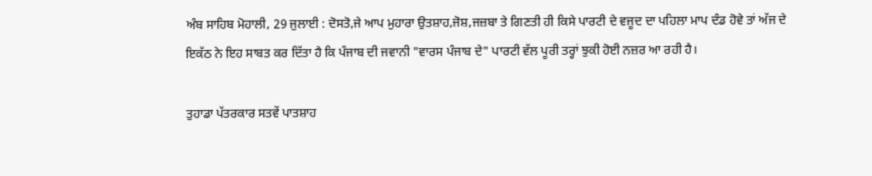ਅੰਬ ਸਾਹਿਬ ਮੋਹਾਲੀ, 29 ਜੁਲਾਈ : ਦੋਸਤੋ,ਜੇ ਆਪ ਮੁਹਾਰਾ ਉਤਸ਼ਾਹ,ਜੋਸ਼,ਜਜ਼ਬਾ ਤੇ ਗਿਣਤੀ ਹੀ ਕਿਸੇ ਪਾਰਟੀ ਦੇ ਵਜੂਦ ਦਾ ਪਹਿਲਾ ਮਾਪ ਦੰਡ ਹੋਵੇ ਤਾਂ ਅੱਜ ਦੇ ਇਕੱਠ ਨੇ ਇਹ ਸਾਬਤ ਕਰ ਦਿੱਤਾ ਹੈ ਕਿ ਪੰਜਾਬ ਦੀ ਜਵਾਨੀ "ਵਾਰਸ ਪੰਜਾਬ ਦੇ" ਪਾਰਟੀ ਵੱਲ ਪੂਰੀ ਤਰ੍ਹਾਂ ਝੁਕੀ ਹੋਈ ਨਜ਼ਰ ਆ ਰਹੀ ਹੈ।

ਤੁਹਾਡਾ ਪੱਤਰਕਾਰ ਸਤਵੇਂ ਪਾਤਸ਼ਾਹ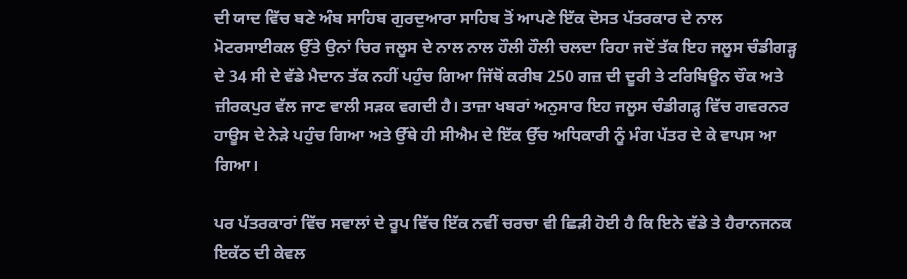ਦੀ ਯਾਦ ਵਿੱਚ ਬਣੇ ਅੰਬ ਸਾਹਿਬ ਗੁਰਦੁਆਰਾ ਸਾਹਿਬ ਤੋਂ ਆਪਣੇ ਇੱਕ ਦੋਸਤ ਪੱਤਰਕਾਰ ਦੇ ਨਾਲ ਮੋਟਰਸਾਈਕਲ ਉੱਤੇ ਉਨਾਂ ਚਿਰ ਜਲੂਸ ਦੇ ਨਾਲ ਨਾਲ ਹੌਲੀ ਹੌਲੀ ਚਲਦਾ ਰਿਹਾ ਜਦੋਂ ਤੱਕ ਇਹ ਜਲੂਸ ਚੰਡੀਗੜ੍ਹ ਦੇ 34 ਸੀ ਦੇ ਵੱਡੇ ਮੈਦਾਨ ਤੱਕ ਨਹੀਂ ਪਹੁੰਚ ਗਿਆ ਜਿੱਥੋਂ ਕਰੀਬ 250 ਗਜ਼ ਦੀ ਦੂਰੀ ਤੇ ਟਰਿਬਿਊਨ ਚੌਕ ਅਤੇ ਜ਼ੀਰਕਪੁਰ ਵੱਲ ਜਾਣ ਵਾਲੀ ਸੜਕ ਵਗਦੀ ਹੈ। ਤਾਜ਼ਾ ਖਬਰਾਂ ਅਨੁਸਾਰ ਇਹ ਜਲੂਸ ਚੰਡੀਗੜ੍ਹ ਵਿੱਚ ਗਵਰਨਰ ਹਾਊਸ ਦੇ ਨੇੜੇ ਪਹੁੰਚ ਗਿਆ ਅਤੇ ਉੱਥੇ ਹੀ ਸੀਐਮ ਦੇ ਇੱਕ ਉੱਚ ਅਧਿਕਾਰੀ ਨੂੰ ਮੰਗ ਪੱਤਰ ਦੇ ਕੇ ਵਾਪਸ ਆ ਗਿਆ।

ਪਰ ਪੱਤਰਕਾਰਾਂ ਵਿੱਚ ਸਵਾਲਾਂ ਦੇ ਰੂਪ ਵਿੱਚ ਇੱਕ ਨਵੀਂ ਚਰਚਾ ਵੀ ਛਿੜੀ ਹੋਈ ਹੈ ਕਿ ਇਨੇ ਵੱਡੇ ਤੇ ਹੈਰਾਨਜਨਕ ਇਕੱਠ ਦੀ ਕੇਵਲ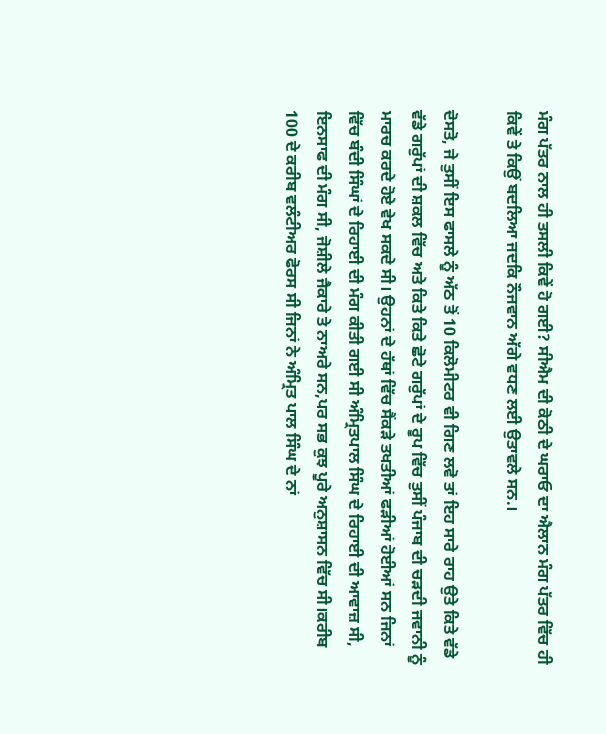ਮੰਗ ਪੱਤਰ ਨਾਲ ਹੀ ਤਸਲੀ ਕਿਵੇਂ ਹੋ ਗਈ? ਸੀਐਮ ਦੀ ਕੋਠੀ ਦੇ ਘਰਾਓ ਦਾ ਐਲਾਨ ਮੰਗ ਪੱਤਰ ਵਿੱਚ ਹੀ ਕਿਵੇਂ ਤੇ ਕਿਉਂ ਬਦਲਿਆ ਜਦਕਿ ਨੌਜਵਾਨ ਅੱਗੇ ਵਧਣ ਲਈ ਉਤਾਵਲੇ ਸਨ.।

ਦੋਸਤੋ, ਜੇ ਤੁਸੀਂ ਇਸ ਫਾਸਲੇ ਨੂੰ ਅੱਠ ਤੋਂ 10 ਕਿਲੋਮੀਟਰ ਵੀ ਗਿਣ ਲਵੋ ਤਾਂ ਇਹ ਸਾਰੇ ਰਾਹ ਉਤੇ ਕਿਤੇ ਵੱਡੇ ਵੱਡੇ ਗਰੁੱਪਾਂ ਦੀ ਸ਼ਕਲ ਵਿੱਚ ਅਤੇ ਕਿਤੇ ਕਿਤੇ ਛੋਟੇ ਗਰੁੱਪਾਂ ਦੇ ਰੂਪ ਵਿੱਚ ਤੁਸੀਂ ਪੰਜਾਬ ਦੀ ਚੜਦੀ ਜਵਾਨੀ ਨੂੰ ਮਾਰਚ ਕਰਦੇ ਹੋਏ ਵੇਖ ਸਕਦੇ ਸੀ। ਉਹਨਾਂ ਦੇ ਹੱਥਾਂ ਵਿੱਚ ਸੈਂਕੜੇ ਤਖਤੀਆਂ ਫੜੀਆਂ ਹੋਈਆਂ ਸਨ ਜਿਨਾਂ ਵਿੱਚ ਬੰਦੀ ਸਿੰਘਾਂ ਦੇ ਰਿਹਾਈ ਦੀ ਮੰਗ ਕੀਤੀ ਗਈ ਸੀ ਅੰਮ੍ਰਿਤਪਾਲ ਸਿੰਘ ਦੇ ਰਿਹਾਈ ਦੀ ਆਵਾਜ਼ ਸੀ, ਇਨਸਾਫ ਦੀ ਮੰਗ ਸੀ, ਜੋਸ਼ੀਲੇ ਜੈਕਾਰੇ ਤੇ ਨਾਅਰੇ ਸਨ,ਪਰ ਸਭ ਕੁਝ ਪੂਰੇ ਅਨੁਸ਼ਾਸਨ ਵਿੱਚ ਸੀ।ਕਰੀਬ 100 ਦੇ ਕਰੀਬ ਵਲੰਟੀਅਰ ਫੋਰਸ ਸੀ ਜਿਨਾਂ ਨੇ ਅੰਮ੍ਰਿਤ ਪਾਲ ਸਿੰਘ ਦੇ ਨਾਂ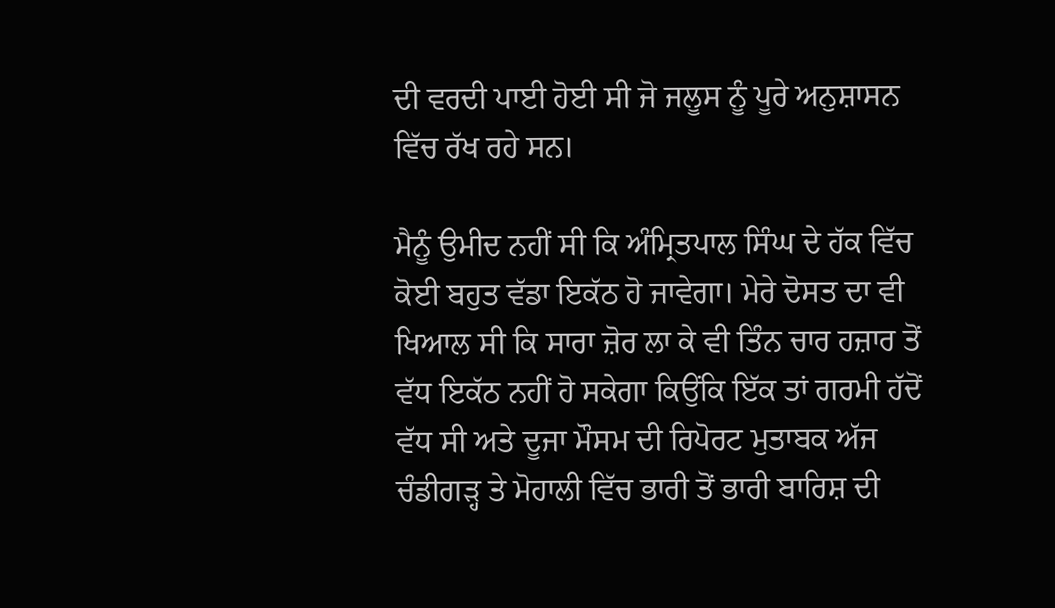ਦੀ ਵਰਦੀ ਪਾਈ ਹੋਈ ਸੀ ਜੋ ਜਲੂਸ ਨੂੰ ਪੂਰੇ ਅਨੁਸ਼ਾਸਨ ਵਿੱਚ ਰੱਖ ਰਹੇ ਸਨ।

ਮੈਨੂੰ ਉਮੀਦ ਨਹੀਂ ਸੀ ਕਿ ਅੰਮ੍ਰਿਤਪਾਲ ਸਿੰਘ ਦੇ ਹੱਕ ਵਿੱਚ ਕੋਈ ਬਹੁਤ ਵੱਡਾ ਇਕੱਠ ਹੋ ਜਾਵੇਗਾ। ਮੇਰੇ ਦੋਸਤ ਦਾ ਵੀ ਖਿਆਲ ਸੀ ਕਿ ਸਾਰਾ ਜ਼ੋਰ ਲਾ ਕੇ ਵੀ ਤਿੰਨ ਚਾਰ ਹਜ਼ਾਰ ਤੋਂ ਵੱਧ ਇਕੱਠ ਨਹੀਂ ਹੋ ਸਕੇਗਾ ਕਿਉਂਕਿ ਇੱਕ ਤਾਂ ਗਰਮੀ ਹੱਦੋਂ ਵੱਧ ਸੀ ਅਤੇ ਦੂਜਾ ਮੌਸਮ ਦੀ ਰਿਪੋਰਟ ਮੁਤਾਬਕ ਅੱਜ ਚੰਡੀਗੜ੍ਹ ਤੇ ਮੋਹਾਲੀ ਵਿੱਚ ਭਾਰੀ ਤੋਂ ਭਾਰੀ ਬਾਰਿਸ਼ ਦੀ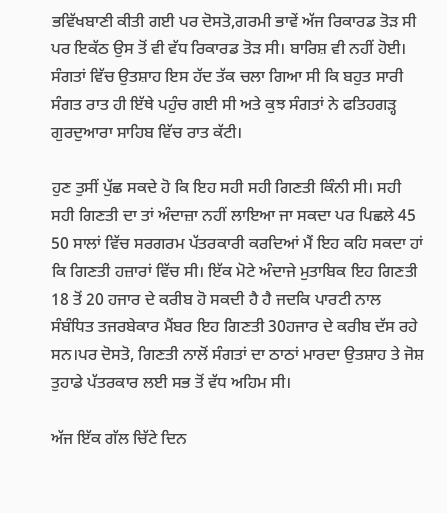ਭਵਿੱਖਬਾਣੀ ਕੀਤੀ ਗਈ ਪਰ ਦੋਸਤੋ,ਗਰਮੀ ਭਾਵੇਂ ਅੱਜ ਰਿਕਾਰਡ ਤੋੜ ਸੀ ਪਰ ਇਕੱਠ ਉਸ ਤੋਂ ਵੀ ਵੱਧ ਰਿਕਾਰਡ ਤੋੜ ਸੀ। ਬਾਰਿਸ਼ ਵੀ ਨਹੀਂ ਹੋਈ। ਸੰਗਤਾਂ ਵਿੱਚ ਉਤਸ਼ਾਹ ਇਸ ਹੱਦ ਤੱਕ ਚਲਾ ਗਿਆ ਸੀ ਕਿ ਬਹੁਤ ਸਾਰੀ ਸੰਗਤ ਰਾਤ ਹੀ ਇੱਥੇ ਪਹੁੰਚ ਗਈ ਸੀ ਅਤੇ ਕੁਝ ਸੰਗਤਾਂ ਨੇ ਫਤਿਹਗੜ੍ਹ ਗੁਰਦੁਆਰਾ ਸਾਹਿਬ ਵਿੱਚ ਰਾਤ ਕੱਟੀ।

ਹੁਣ ਤੁਸੀਂ ਪੁੱਛ ਸਕਦੇ ਹੋ ਕਿ ਇਹ ਸਹੀ ਸਹੀ ਗਿਣਤੀ ਕਿੰਨੀ ਸੀ। ਸਹੀ ਸਹੀ ਗਿਣਤੀ ਦਾ ਤਾਂ ਅੰਦਾਜ਼ਾ ਨਹੀਂ ਲਾਇਆ ਜਾ ਸਕਦਾ ਪਰ ਪਿਛਲੇ 45 50 ਸਾਲਾਂ ਵਿੱਚ ਸਰਗਰਮ ਪੱਤਰਕਾਰੀ ਕਰਦਿਆਂ ਮੈਂ ਇਹ ਕਹਿ ਸਕਦਾ ਹਾਂ ਕਿ ਗਿਣਤੀ ਹਜ਼ਾਰਾਂ ਵਿੱਚ ਸੀ। ਇੱਕ ਮੋਟੇ ਅੰਦਾਜੇ ਮੁਤਾਬਿਕ ਇਹ ਗਿਣਤੀ 18 ਤੋਂ 20 ਹਜਾਰ ਦੇ ਕਰੀਬ ਹੋ ਸਕਦੀ ਹੈ ਹੈ ਜਦਕਿ ਪਾਰਟੀ ਨਾਲ ਸੰਬੰਧਿਤ ਤਜਰਬੇਕਾਰ ਮੈਂਬਰ ਇਹ ਗਿਣਤੀ 30ਹਜਾਰ ਦੇ ਕਰੀਬ ਦੱਸ ਰਹੇ ਸਨ।ਪਰ ਦੋਸਤੋ, ਗਿਣਤੀ ਨਾਲੋਂ ਸੰਗਤਾਂ ਦਾ ਠਾਠਾਂ ਮਾਰਦਾ ਉਤਸ਼ਾਹ ਤੇ ਜੋਸ਼ ਤੁਹਾਡੇ ਪੱਤਰਕਾਰ ਲਈ ਸਭ ਤੋਂ ਵੱਧ ਅਹਿਮ ਸੀ।

ਅੱਜ ਇੱਕ ਗੱਲ ਚਿੱਟੇ ਦਿਨ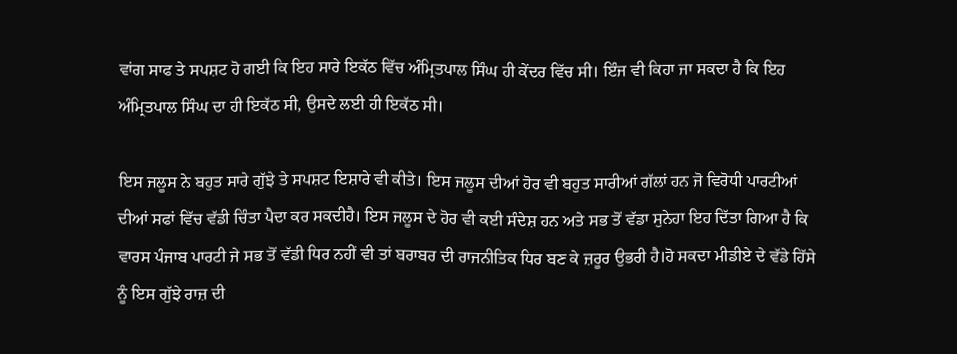ਵਾਂਗ ਸਾਫ ਤੇ ਸਪਸ਼ਟ ਹੋ ਗਈ ਕਿ ਇਹ ਸਾਰੇ ਇਕੱਠ ਵਿੱਚ ਅੰਮ੍ਰਿਤਪਾਲ ਸਿੰਘ ਹੀ ਕੇਂਦਰ ਵਿੱਚ ਸੀ। ਇੰਜ ਵੀ ਕਿਹਾ ਜਾ ਸਕਦਾ ਹੈ ਕਿ ਇਹ ਅੰਮ੍ਰਿਤਪਾਲ ਸਿੰਘ ਦਾ ਹੀ ਇਕੱਠ ਸੀ, ਉਸਦੇ ਲਈ ਹੀ ਇਕੱਠ ਸੀ।

ਇਸ ਜਲੂਸ ਨੇ ਬਹੁਤ ਸਾਰੇ ਗੁੱਝੇ ਤੇ ਸਪਸ਼ਟ ਇਸ਼ਾਰੇ ਵੀ ਕੀਤੇ। ਇਸ ਜਲੂਸ ਦੀਆਂ ਹੋਰ ਵੀ ਬਹੁਤ ਸਾਰੀਆਂ ਗੱਲਾਂ ਹਨ ਜੋ ਵਿਰੋਧੀ ਪਾਰਟੀਆਂ ਦੀਆਂ ਸਫਾਂ ਵਿੱਚ ਵੱਡੀ ਚਿੰਤਾ ਪੈਦਾ ਕਰ ਸਕਦੀਹੈ। ਇਸ ਜਲੂਸ ਦੇ ਹੋਰ ਵੀ ਕਈ ਸੰਦੇਸ਼ ਹਨ ਅਤੇ ਸਭ ਤੋਂ ਵੱਡਾ ਸੁਨੇਹਾ ਇਹ ਦਿੱਤਾ ਗਿਆ ਹੈ ਕਿ ਵਾਰਸ ਪੰਜਾਬ ਪਾਰਟੀ ਜੇ ਸਭ ਤੋਂ ਵੱਡੀ ਧਿਰ ਨਹੀਂ ਵੀ ਤਾਂ ਬਰਾਬਰ ਦੀ ਰਾਜਨੀਤਿਕ ਧਿਰ ਬਣ ਕੇ ਜ਼ਰੂਰ ਉਭਰੀ ਹੈ।ਹੋ ਸਕਦਾ ਮੀਡੀਏ ਦੇ ਵੱਡੇ ਹਿੱਸੇ ਨੂੰ ਇਸ ਗੁੱਝੇ ਰਾਜ਼ ਦੀ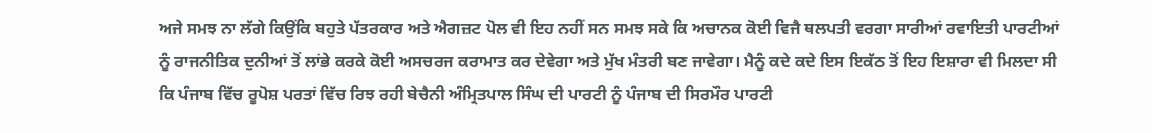ਅਜੇ ਸਮਝ ਨਾ ਲੱਗੇ ਕਿਉਂਕਿ ਬਹੁਤੇ ਪੱਤਰਕਾਰ ਅਤੇ ਐਗਜ਼ਟ ਪੋਲ ਵੀ ਇਹ ਨਹੀਂ ਸਨ ਸਮਝ ਸਕੇ ਕਿ ਅਚਾਨਕ ਕੋਈ ਵਿਜੈ ਥਲਪਤੀ ਵਰਗਾ ਸਾਰੀਆਂ ਰਵਾਇਤੀ ਪਾਰਟੀਆਂ ਨੂੰ ਰਾਜਨੀਤਿਕ ਦੁਨੀਆਂ ਤੋਂ ਲਾਂਭੇ ਕਰਕੇ ਕੋਈ ਅਸਚਰਜ ਕਰਾਮਾਤ ਕਰ ਦੇਵੇਗਾ ਅਤੇ ਮੁੱਖ ਮੰਤਰੀ ਬਣ ਜਾਵੇਗਾ। ਮੈਨੂੰ ਕਦੇ ਕਦੇ ਇਸ ਇਕੱਠ ਤੋਂ ਇਹ ਇਸ਼ਾਰਾ ਵੀ ਮਿਲਦਾ ਸੀ ਕਿ ਪੰਜਾਬ ਵਿੱਚ ਰੂਪੋਸ਼ ਪਰਤਾਂ ਵਿੱਚ ਰਿਝ ਰਹੀ ਬੇਚੈਨੀ ਅੰਮ੍ਰਿਤਪਾਲ ਸਿੰਘ ਦੀ ਪਾਰਟੀ ਨੂੰ ਪੰਜਾਬ ਦੀ ਸਿਰਮੌਰ ਪਾਰਟੀ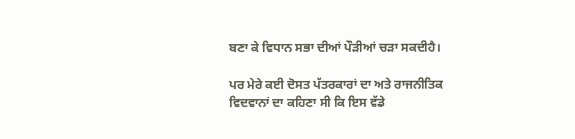ਬਣਾ ਕੇ ਵਿਧਾਨ ਸਭਾ ਦੀਆਂ ਪੌੜੀਆਂ ਚੜਾ ਸਕਦੀਹੈ।

ਪਰ ਮੇਰੇ ਕਈ ਦੋਸਤ ਪੱਤਰਕਾਰਾਂ ਦਾ ਅਤੇ ਰਾਜਨੀਤਿਕ ਵਿਦਵਾਨਾਂ ਦਾ ਕਹਿਣਾ ਸੀ ਕਿ ਇਸ ਵੱਡੇ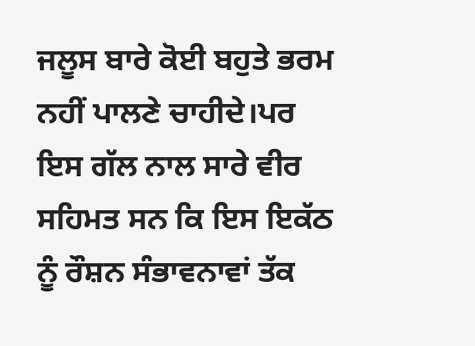ਜਲੂਸ ਬਾਰੇ ਕੋਈ ਬਹੁਤੇ ਭਰਮ ਨਹੀਂ ਪਾਲਣੇ ਚਾਹੀਦੇ।ਪਰ ਇਸ ਗੱਲ ਨਾਲ ਸਾਰੇ ਵੀਰ ਸਹਿਮਤ ਸਨ ਕਿ ਇਸ ਇਕੱਠ ਨੂੰ ਰੌਸ਼ਨ ਸੰਭਾਵਨਾਵਾਂ ਤੱਕ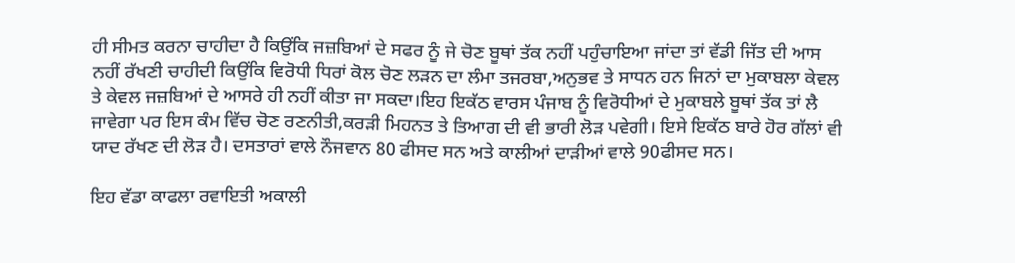ਹੀ ਸੀਮਤ ਕਰਨਾ ਚਾਹੀਦਾ ਹੈ ਕਿਉਂਕਿ ਜਜ਼ਬਿਆਂ ਦੇ ਸਫਰ ਨੂੰ ਜੇ ਚੋਣ ਬੂਥਾਂ ਤੱਕ ਨਹੀਂ ਪਹੁੰਚਾਇਆ ਜਾਂਦਾ ਤਾਂ ਵੱਡੀ ਜਿੱਤ ਦੀ ਆਸ ਨਹੀਂ ਰੱਖਣੀ ਚਾਹੀਦੀ ਕਿਉਂਕਿ ਵਿਰੋਧੀ ਧਿਰਾਂ ਕੋਲ ਚੋਣ ਲੜਨ ਦਾ ਲੰਮਾ ਤਜਰਬਾ,ਅਨੁਭਵ ਤੇ ਸਾਧਨ ਹਨ ਜਿਨਾਂ ਦਾ ਮੁਕਾਬਲਾ ਕੇਵਲ ਤੇ ਕੇਵਲ ਜਜ਼ਬਿਆਂ ਦੇ ਆਸਰੇ ਹੀ ਨਹੀਂ ਕੀਤਾ ਜਾ ਸਕਦਾ।ਇਹ ਇਕੱਠ ਵਾਰਸ ਪੰਜਾਬ ਨੂੰ ਵਿਰੋਧੀਆਂ ਦੇ ਮੁਕਾਬਲੇ ਬੂਥਾਂ ਤੱਕ ਤਾਂ ਲੈ ਜਾਵੇਗਾ ਪਰ ਇਸ ਕੰਮ ਵਿੱਚ ਚੋਣ ਰਣਨੀਤੀ,ਕਰੜੀ ਮਿਹਨਤ ਤੇ ਤਿਆਗ ਦੀ ਵੀ ਭਾਰੀ ਲੋੜ ਪਵੇਗੀ। ਇਸੇ ਇਕੱਠ ਬਾਰੇ ਹੋਰ ਗੱਲਾਂ ਵੀ ਯਾਦ ਰੱਖਣ ਦੀ ਲੋੜ ਹੈ। ਦਸਤਾਰਾਂ ਵਾਲੇ ਨੌਜਵਾਨ 80 ਫੀਸਦ ਸਨ ਅਤੇ ਕਾਲੀਆਂ ਦਾੜੀਆਂ ਵਾਲੇ 90ਫੀਸਦ ਸਨ।

ਇਹ ਵੱਡਾ ਕਾਫਲਾ ਰਵਾਇਤੀ ਅਕਾਲੀ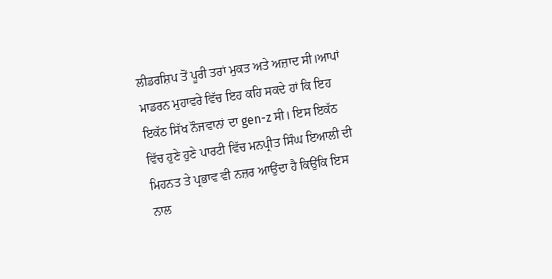ਲੀਡਰਸ਼ਿਪ ਤੋਂ ਪੂਰੀ ਤਰਾਂ ਮੁਕਤ ਅਤੇ ਅਜ਼ਾਦ ਸੀ।ਆਪਾਂ ਮਾਡਰਨ ਮੁਹਾਵਰੇ ਵਿੱਚ ਇਹ ਕਹਿ ਸਕਦੇ ਹਾਂ ਕਿ ਇਹ ਇਕੱਠ ਸਿੱਖ ਨੌਜਵਾਨਾਂ ਦਾ gen-z ਸੀ। ਇਸ ਇਕੱਠ ਵਿੱਚ ਹੁਣੇ ਹੁਣੇ ਪਾਰਟੀ ਵਿੱਚ ਮਨਪ੍ਰੀਤ ਸਿੰਘ ਇਆਲੀ ਦੀ ਮਿਹਨਤ ਤੇ ਪ੍ਰਭਾਵ ਵੀ ਨਜ਼ਰ ਆਉਂਦਾ ਹੈ ਕਿਉਂਕਿ ਇਸ ਨਾਲ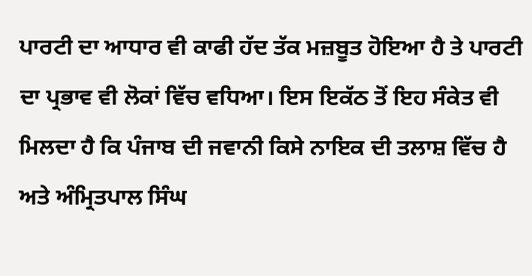ਪਾਰਟੀ ਦਾ ਆਧਾਰ ਵੀ ਕਾਫੀ ਹੱਦ ਤੱਕ ਮਜ਼ਬੂਤ ਹੋਇਆ ਹੈ ਤੇ ਪਾਰਟੀ ਦਾ ਪ੍ਰਭਾਵ ਵੀ ਲੋਕਾਂ ਵਿੱਚ ਵਧਿਆ। ਇਸ ਇਕੱਠ ਤੋਂ ਇਹ ਸੰਕੇਤ ਵੀ ਮਿਲਦਾ ਹੈ ਕਿ ਪੰਜਾਬ ਦੀ ਜਵਾਨੀ ਕਿਸੇ ਨਾਇਕ ਦੀ ਤਲਾਸ਼ ਵਿੱਚ ਹੈ ਅਤੇ ਅੰਮ੍ਰਿਤਪਾਲ ਸਿੰਘ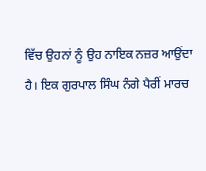ਵਿੱਚ ਉਹਨਾਂ ਨੂੰ ਉਹ ਨਾਇਕ ਨਜ਼ਰ ਆਉਂਦਾ ਹੈ। ਇਕ ਗੁਰਪਾਲ ਸਿੰਘ ਨੰਗੇ ਪੈਰੀਂ ਮਾਰਚ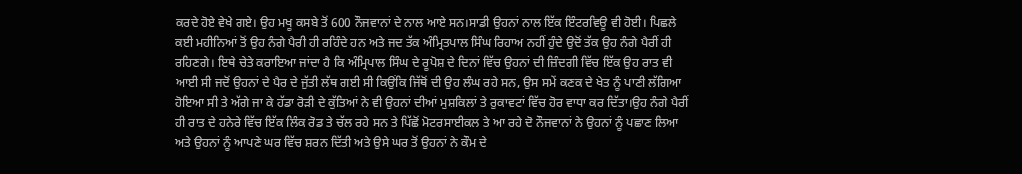ਕਰਦੇ ਹੋਏ ਵੇਖੇ ਗਏ। ਉਹ ਮਖੂ ਕਸਬੇ ਤੋਂ 600 ਨੌਜਵਾਨਾਂ ਦੇ ਨਾਲ ਆਏ ਸਨ।ਸਾਡੀ ਉਹਨਾਂ ਨਾਲ ਇੱਕ ਇੰਟਰਵਿਊ ਵੀ ਹੋਈ। ਪਿਛਲੇ ਕਈ ਮਹੀਨਿਆਂ ਤੋਂ ਉਹ ਨੰਗੇ ਪੈਰੀ ਹੀ ਰਹਿੰਦੇ ਹਨ ਅਤੇ ਜਦ ਤੱਕ ਅੰਮ੍ਰਿਤਪਾਲ ਸਿੰਘ ਰਿਹਾਅ ਨਹੀਂ ਹੁੰਦੇ ਉਦੋਂ ਤੱਕ ਉਹ ਨੰਗੇ ਪੈਰੀਂ ਹੀ ਰਹਿਣਗੇ। ਇਥੇ ਚੇਤੇ ਕਰਾਇਆ ਜਾਂਦਾ ਹੈ ਕਿ ਅੰਮ੍ਰਿਪਾਲ ਸਿੰਘ ਦੇ ਰੂਪੋਸ਼ ਦੇ ਦਿਨਾਂ ਵਿੱਚ ਉਹਨਾਂ ਦੀ ਜ਼ਿੰਦਗੀ ਵਿੱਚ ਇੱਕ ਉਹ ਰਾਤ ਵੀ ਆਈ ਸੀ ਜਦੋਂ ਉਹਨਾਂ ਦੇ ਪੈਰ ਦੇ ਜੁੱਤੀ ਲੱਥ ਗਈ ਸੀ ਕਿਉਂਕਿ ਜਿੱਥੋਂ ਦੀ ਉਹ ਲੰਘ ਰਹੇ ਸਨ, ਉਸ ਸਮੇਂ ਕਣਕ ਦੇ ਖੇਤ ਨੂੰ ਪਾਣੀ ਲੱਗਿਆ ਹੋਇਆ ਸੀ ਤੇ ਅੱਗੇ ਜਾ ਕੇ ਹੱਡਾ ਰੋੜੀ ਦੇ ਕੁੱਤਿਆਂ ਨੇ ਵੀ ਉਹਨਾਂ ਦੀਆਂ ਮੁਸ਼ਕਿਲਾਂ ਤੇ ਰੁਕਾਵਟਾਂ ਵਿੱਚ ਹੋਰ ਵਾਧਾ ਕਰ ਦਿੱਤਾ।ਉਹ ਨੰਗੇ ਪੈਰੀਂ ਹੀ ਰਾਤ ਦੇ ਹਨੇਰੇ ਵਿੱਚ ਇੱਕ ਲਿੰਕ ਰੋਡ ਤੇ ਚੱਲ ਰਹੇ ਸਨ ਤੇ ਪਿੱਛੋਂ ਮੋਟਰਸਾਈਕਲ ਤੇ ਆ ਰਹੇ ਦੋ ਨੌਜਵਾਨਾਂ ਨੇ ਉਹਨਾਂ ਨੂੰ ਪਛਾਣ ਲਿਆ ਅਤੇ ਉਹਨਾਂ ਨੂੰ ਆਪਣੇ ਘਰ ਵਿੱਚ ਸ਼ਰਨ ਦਿੱਤੀ ਅਤੇ ਉਸੇ ਘਰ ਤੋਂ ਉਹਨਾਂ ਨੇ ਕੌਮ ਦੇ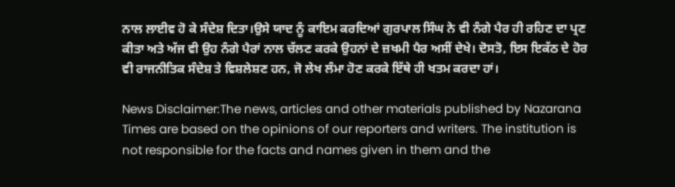ਨਾਲ ਲਾਈਵ ਹੋ ਕੇ ਸੰਦੇਸ਼ ਦਿਤਾ।ਉਸੇ ਯਾਦ ਨੂੰ ਕਾਇਮ ਕਰਦਿਆਂ ਗੁਰਪਾਲ ਸਿੰਘ ਨੇ ਵੀ ਨੰਗੇ ਪੈਰ ਹੀ ਰਹਿਣ ਦਾ ਪ੍ਰਣ ਕੀਤਾ ਅਤੇ ਅੱਜ ਵੀ ਉਹ ਨੰਗੇ ਪੈਰਾਂ ਨਾਲ ਚੱਲਣ ਕਰਕੇ ਉਹਨਾਂ ਦੇ ਜ਼ਖਮੀ ਪੈਰ ਅਸੀਂ ਦੇਖੇ। ਦੋਸਤੋ, ਇਸ ਇਕੱਠ ਦੇ ਹੋਰ ਵੀ ਰਾਜਨੀਤਿਕ ਸੰਦੇਸ਼ ਤੇ ਵਿਸ਼ਲੇਸ਼ਣ ਹਨ, ਜੋ ਲੇਖ ਲੰਮਾ ਹੋਣ ਕਰਕੇ ਇੱਥੇ ਹੀ ਖਤਮ ਕਰਦਾ ਹਾਂ।

News Disclaimer:The news, articles and other materials published by Nazarana Times are based on the opinions of our reporters and writers. The institution is not responsible for the facts and names given in them and the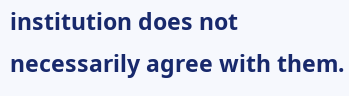institution does not necessarily agree with them.